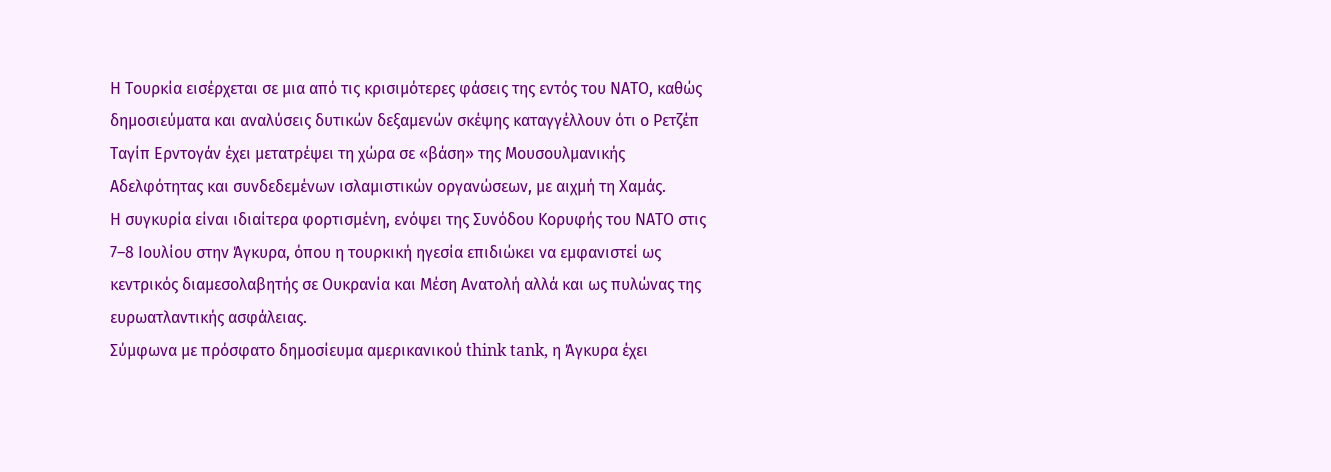Η Τουρκία εισέρχεται σε μια από τις κρισιμότερες φάσεις της εντός του ΝΑΤΟ, καθώς δημοσιεύματα και αναλύσεις δυτικών δεξαμενών σκέψης καταγγέλλουν ότι ο Ρετζέπ Ταγίπ Ερντογάν έχει μετατρέψει τη χώρα σε «βάση» της Μουσουλμανικής Αδελφότητας και συνδεδεμένων ισλαμιστικών οργανώσεων, με αιχμή τη Χαμάς.
Η συγκυρία είναι ιδιαίτερα φορτισμένη, ενόψει της Συνόδου Κορυφής του ΝΑΤΟ στις 7–8 Ιουλίου στην Άγκυρα, όπου η τουρκική ηγεσία επιδιώκει να εμφανιστεί ως κεντρικός διαμεσολαβητής σε Ουκρανία και Μέση Ανατολή αλλά και ως πυλώνας της ευρωατλαντικής ασφάλειας.
Σύμφωνα με πρόσφατο δημοσίευμα αμερικανικού think tank, η Άγκυρα έχει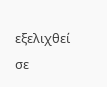εξελιχθεί σε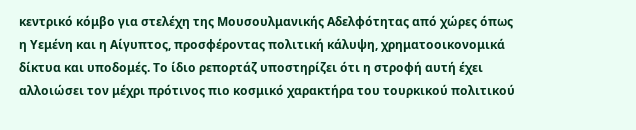κεντρικό κόμβο για στελέχη της Μουσουλμανικής Αδελφότητας από χώρες όπως η Υεμένη και η Αίγυπτος, προσφέροντας πολιτική κάλυψη, χρηματοοικονομικά δίκτυα και υποδομές. Το ίδιο ρεπορτάζ υποστηρίζει ότι η στροφή αυτή έχει αλλοιώσει τον μέχρι πρότινος πιο κοσμικό χαρακτήρα του τουρκικού πολιτικού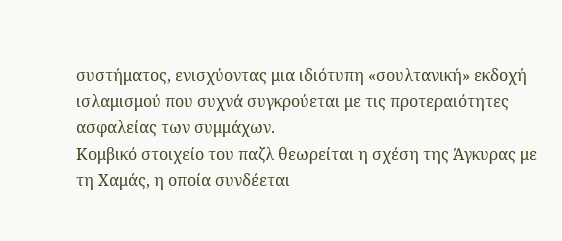συστήματος, ενισχύοντας μια ιδιότυπη «σουλτανική» εκδοχή ισλαμισμού που συχνά συγκρούεται με τις προτεραιότητες ασφαλείας των συμμάχων.
Κομβικό στοιχείο του παζλ θεωρείται η σχέση της Άγκυρας με τη Χαμάς, η οποία συνδέεται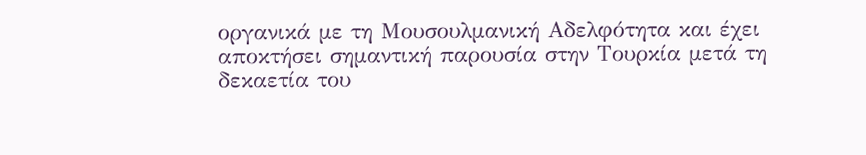οργανικά με τη Μουσουλμανική Αδελφότητα και έχει αποκτήσει σημαντική παρουσία στην Τουρκία μετά τη δεκαετία του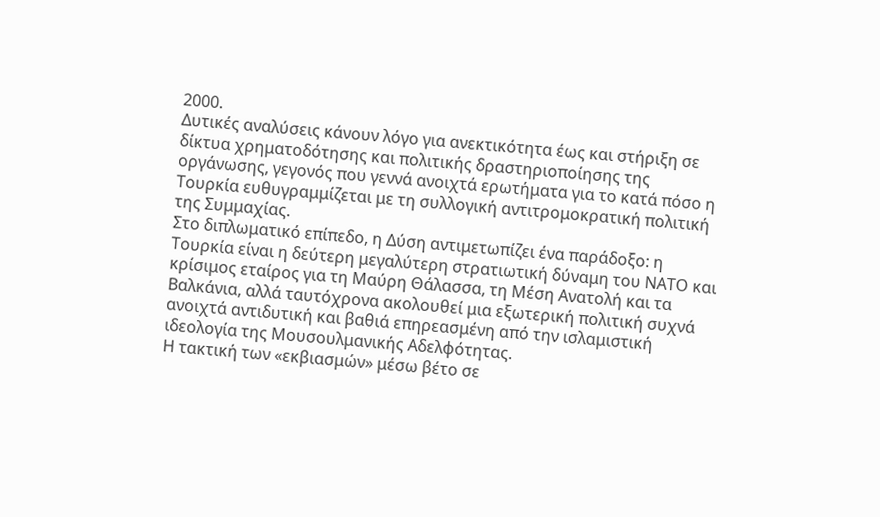2000.
Δυτικές αναλύσεις κάνουν λόγο για ανεκτικότητα έως και στήριξη σε δίκτυα χρηματοδότησης και πολιτικής δραστηριοποίησης της οργάνωσης, γεγονός που γεννά ανοιχτά ερωτήματα για το κατά πόσο η Τουρκία ευθυγραμμίζεται με τη συλλογική αντιτρομοκρατική πολιτική της Συμμαχίας.
Στο διπλωματικό επίπεδο, η Δύση αντιμετωπίζει ένα παράδοξο: η Τουρκία είναι η δεύτερη μεγαλύτερη στρατιωτική δύναμη του ΝΑΤΟ και κρίσιμος εταίρος για τη Μαύρη Θάλασσα, τη Μέση Ανατολή και τα Βαλκάνια, αλλά ταυτόχρονα ακολουθεί μια εξωτερική πολιτική συχνά ανοιχτά αντιδυτική και βαθιά επηρεασμένη από την ισλαμιστική ιδεολογία της Μουσουλμανικής Αδελφότητας.
Η τακτική των «εκβιασμών» μέσω βέτο σε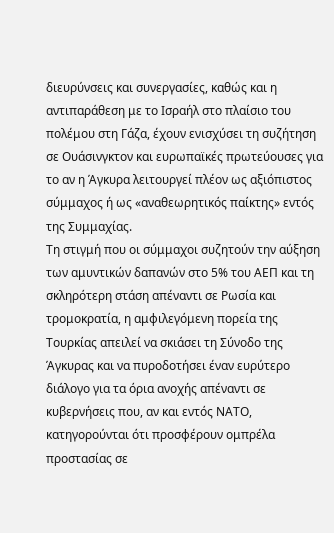διευρύνσεις και συνεργασίες, καθώς και η αντιπαράθεση με το Ισραήλ στο πλαίσιο του πολέμου στη Γάζα, έχουν ενισχύσει τη συζήτηση σε Ουάσινγκτον και ευρωπαϊκές πρωτεύουσες για το αν η Άγκυρα λειτουργεί πλέον ως αξιόπιστος σύμμαχος ή ως «αναθεωρητικός παίκτης» εντός της Συμμαχίας.
Τη στιγμή που οι σύμμαχοι συζητούν την αύξηση των αμυντικών δαπανών στο 5% του ΑΕΠ και τη σκληρότερη στάση απέναντι σε Ρωσία και τρομοκρατία, η αμφιλεγόμενη πορεία της Τουρκίας απειλεί να σκιάσει τη Σύνοδο της Άγκυρας και να πυροδοτήσει έναν ευρύτερο διάλογο για τα όρια ανοχής απέναντι σε κυβερνήσεις που, αν και εντός ΝΑΤΟ, κατηγορούνται ότι προσφέρουν ομπρέλα προστασίας σε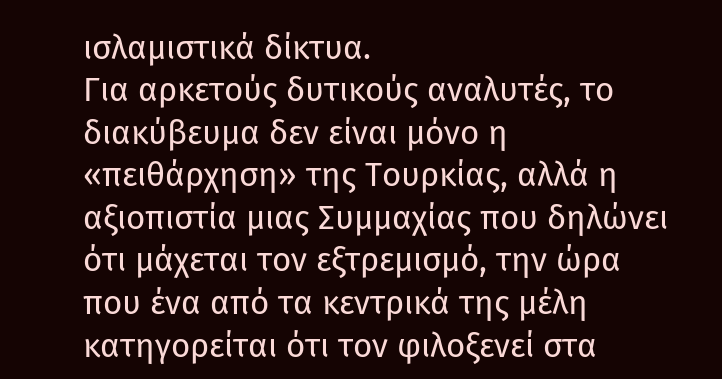ισλαμιστικά δίκτυα.
Για αρκετούς δυτικούς αναλυτές, το διακύβευμα δεν είναι μόνο η «πειθάρχηση» της Τουρκίας, αλλά η αξιοπιστία μιας Συμμαχίας που δηλώνει ότι μάχεται τον εξτρεμισμό, την ώρα που ένα από τα κεντρικά της μέλη κατηγορείται ότι τον φιλοξενεί στα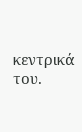κεντρικά του.